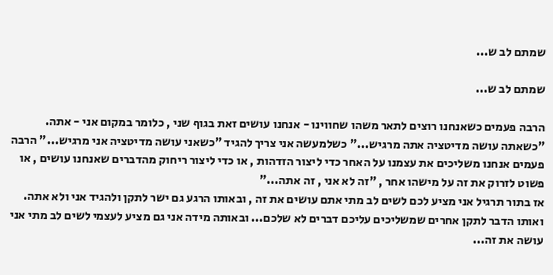שמתם לב ש...

שמתם לב ש...

הרבה פעמים כשאנחנו רוצים לתאר משהו שחווינו - אנחנו עושים זאת בגוף שני , כלומר במקום אני - אתה. "כשאתה עושה מדיטציה אתה מרגיש..." כשלמעשה אני צריך להגיד "כשאני עושה מדיטציה אני מרגיש..." הרבה פעמים אנחנו משליכים את עצמנו על האחר כדי ליצור הזדהות , או כדי ליצור ריחוק מהדברים שאנחנו עושים , או פשוט לזרוק את זה על מישהו אחר , "זה לא אני , זה אתה..."
אז בתור תרגיל אני מציע לכם לשים לב מתי אתם עושים את זה , ובאותו הרגע גם ישר לתקן ולהגיד אני ולא אתה. ואותו הדבר לתקן אחרים שמשליכים עליכם דברים לא שלכם... ובאותה מידה אני גם מציע לעצמי לשים לב מתי אני עושה את זה...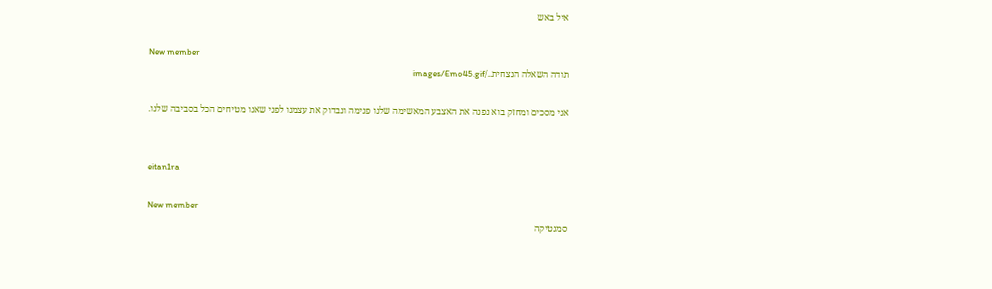איל באש

New member
תודה השאלה הנצחית../images/Emo45.gif

אני מסכים ומחזק בוא נפנה את האצבע המאשימה שלנו פנימה ונבדוק את עצמנו לפני שאנו מטיחים הכל בסביבה שלנו.


eitan1ra

New member
סמנטיקה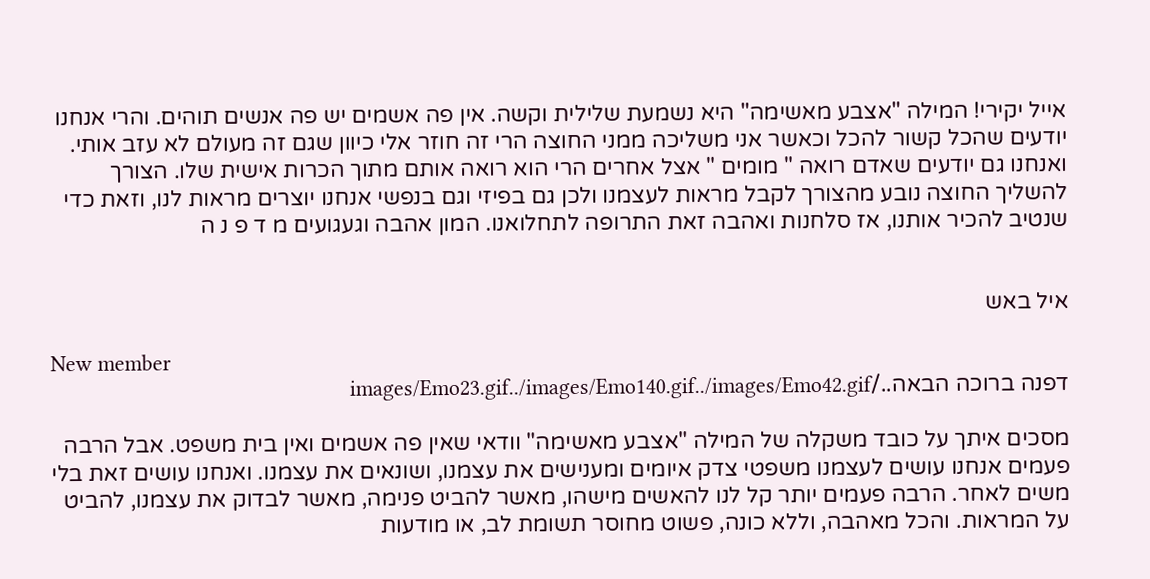אייל יקירי! המילה "אצבע מאשימה" היא נשמעת שלילית וקשה. אין פה אשמים יש פה אנשים תוהים. והרי אנחנו יודעים שהכל קשור להכל וכאשר אני משליכה ממני החוצה הרי זה חוזר אלי כיוון שגם זה מעולם לא עזב אותי. ואנחנו גם יודעים שאדם רואה " מומים " אצל אחרים הרי הוא רואה אותם מתוך הכרות אישית שלו. הצורך להשליך החוצה נובע מהצורך לקבל מראות לעצמנו ולכן גם בפיזי וגם בנפשי אנחנו יוצרים מראות לנו, וזאת כדי שנטיב להכיר אותנו, אז סלחנות ואהבה זאת התרופה לתחלואנו. המון אהבה וגעגועים מ ד פ נ ה


איל באש

New member
דפנה ברוכה הבאה../images/Emo23.gif../images/Emo140.gif../images/Emo42.gif

מסכים איתך על כובד משקלה של המילה "אצבע מאשימה" וודאי שאין פה אשמים ואין בית משפט. אבל הרבה פעמים אנחנו עושים לעצמנו משפטי צדק איומים ומענישים את עצמנו, ושונאים את עצמנו. ואנחנו עושים זאת בלי משים לאחר. הרבה פעמים יותר קל לנו להאשים מישהו, מאשר להביט פנימה, מאשר לבדוק את עצמנו, להביט על המראות. והכל מאהבה, וללא כונה, פשוט מחוסר תשומת לב, או מודעות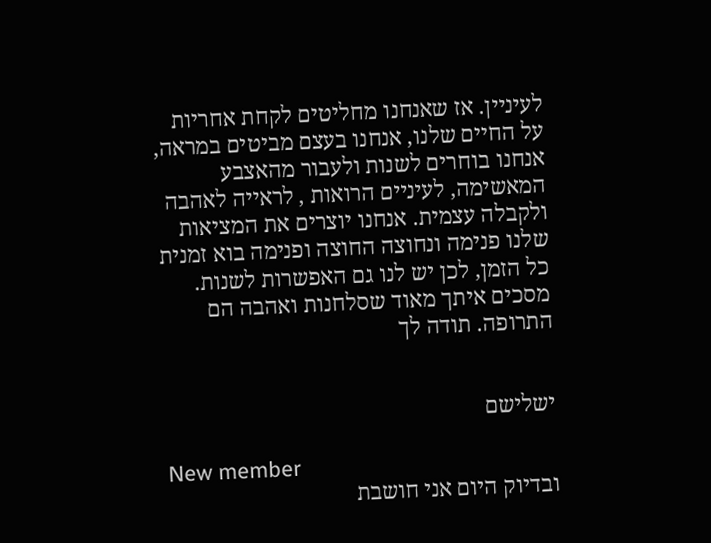לעיניין. אז שאנחנו מחליטים לקחת אחריות על החיים שלנו, אנחנו בעצם מביטים במראה, אנחנו בוחרים לשנות ולעבור מהאצבע המאשימה, לעיניים הרואות , לראייה לאהבה ולקבלה עצמית. אנחנו יוצרים את המציאות שלנו פנימה ונחוצה החוצה ופנימה בוא זמנית כל הזמן, לכן יש לנו גם האפשרות לשנות. מסכים איתך מאוד שסלחנות ואהבה הם התרופה. תודה לך


ישלישם

New member
ובדיוק היום אני חושבת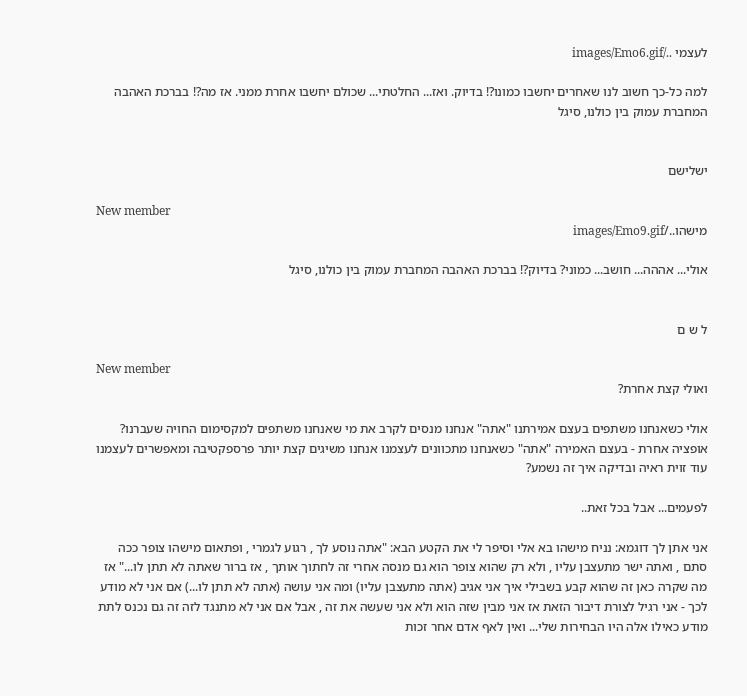לעצמי ../images/Emo6.gif

למה כל-כך חשוב לנו שאחרים יחשבו כמונו?! בדיוק. ואז... החלטתי... שכולם יחשבו אחרת ממני. אז מה?! בברכת האהבה המחברת עמוק בין כולנו, סיגל


ישלישם

New member
מישהו../images/Emo9.gif

אולי... אההה... חושב... כמוני? בדיוק?! בברכת האהבה המחברת עמוק בין כולנו, סיגל


ל ש ם

New member
ואולי קצת אחרת?

אולי כשאנחנו משתפים בעצם אמירתנו "אתה" אנחנו מנסים לקרב את מי שאנחנו משתפים למקסימום החויה שעברנו? אופציה אחרת - בעצם האמירה "אתה" כשאנחנו מתכוונים לעצמנו אנחנו משיגים קצת יותר פרספקטיבה ומאפשרים לעצמנו עוד זוית ראיה ובדיקה איך זה נשמע?

לפעמים... אבל בכל זאת..

אני אתן לך דוגמא: נניח מישהו בא אלי וסיפר לי את הקטע הבא: "אתה נוסע לך , רגוע לגמרי , ופתאום מישהו צופר ככה סתם , ואתה ישר מתעצבן עליו , ולא רק שהוא צופר הוא גם מנסה אחרי זה לחתוך אותך , אז ברור שאתה לא תתן לו..." אז מה שקרה כאן זה שהוא קבע בשבילי איך אני אגיב (אתה מתעצבן עליו) ומה אני עושה (אתה לא תתן לו...) אם אני לא מודע לכך - אני רגיל לצורת דיבור הזאת אז אני מבין שזה הוא ולא אני שעשה את זה , אבל אם אני לא מתנגד לזה זה גם נכנס לתת מודע כאילו אלה היו הבחירות שלי... ואין לאף אדם אחר זכות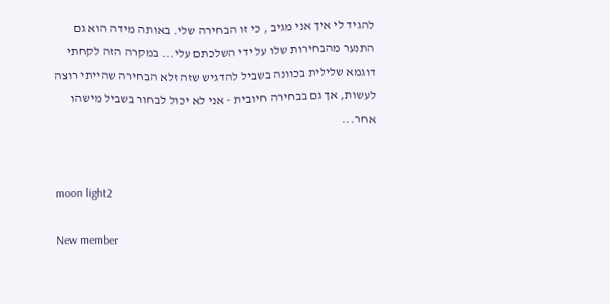להגיד לי איך אני מגיב , כי זו הבחירה שלי. באותה מידה הוא גם התנער מהבחירות שלו על ידי השלכתם עלי... במקרה הזה לקחתי דוגמא שלילית בכוונה בשביל להדגיש שזה זלא הבחירה שהייתי רוצה לעשות, אך גם בבחירה חיובית - אני לא יכול לבחור בשביל מישהו אחר...


moon light2

New member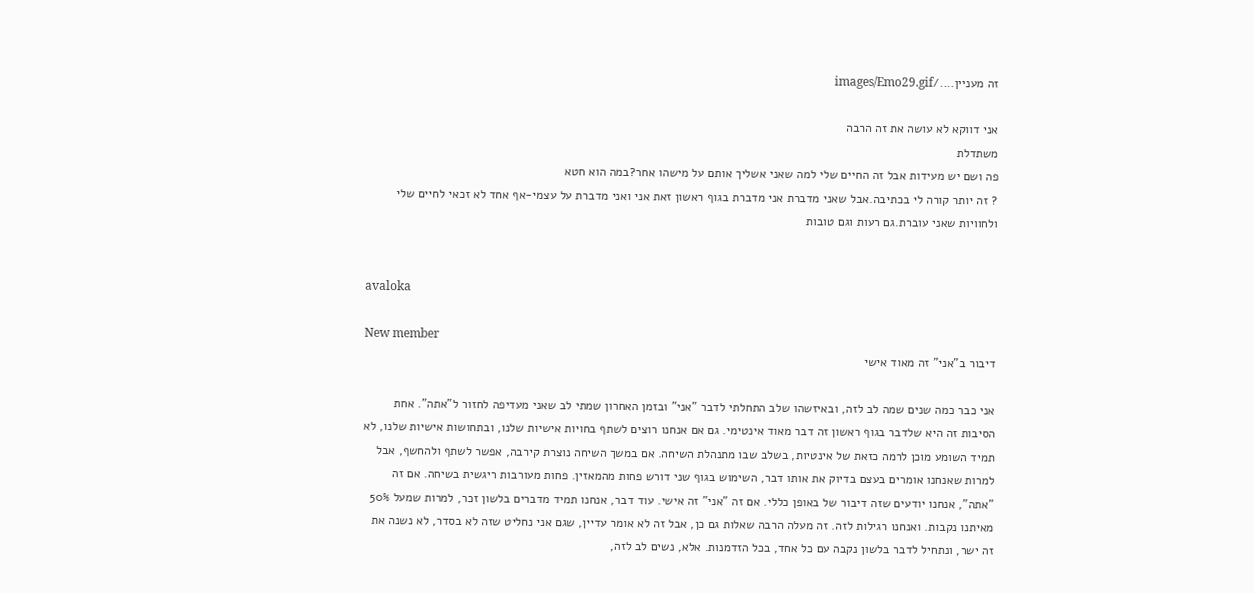זה מעניין..../images/Emo29.gif

אני דווקא לא עושה את זה הרבה
משתדלת
פה ושם יש מעידות אבל זה החיים שלי למה שאני אשליך אותם על מישהו אחר?במה הוא חטא
? זה יותר קורה לי בכתיבה.אבל שאני מדברת אני מדברת בגוף ראשון זאת אני ואני מדברת על עצמי-אף אחד לא זכאי לחיים שלי ולחוויות שאני עוברת.גם רעות וגם טובות


avaloka

New member
דיבור ב"אני" זה מאוד אישי

אני כבר כמה שנים שמה לב לזה, ובאיזשהו שלב התחלתי לדבר "אני" ובזמן האחרון שמתי לב שאני מעדיפה לחזור ל"אתה". אחת הסיבות זה היא שלדבר בגוף ראשון זה דבר מאוד אינטימי. גם אם אנחנו רוצים לשתף בחויות אישיות שלנו, ובתחושות אישיות שלנו, לא תמיד השומע מוכן לרמה כזאת של אינטיות, בשלב שבו מתנהלת השיחה. אם במשך השיחה נוצרת קירבה, אפשר לשתף ולהחשף, אבל למרות שאנחנו אומרים בעצם בדיוק את אותו דבר, השימוש בגוף שני דורש פחות מהמאזין. פחות מעורבות ריגשית בשיחה. אם זה "אתה", אנחנו יודעים שזה דיבור של באופן כללי. אם זה "אני" זה אישי. עוד דבר, אנחנו תמיד מדברים בלשון זכר, למרות שמעל 50% מאיתנו נקבות. ואנחנו רגילות לזה. זה מעלה הרבה שאלות גם כן, אבל זה לא אומר עדיין, שגם אני נחליט שזה לא בסדר, לא נשנה את זה ישר, ונתחיל לדבר בלשון נקבה עם כל אחד, בכל הזדמנות. אלא, נשים לב לזה,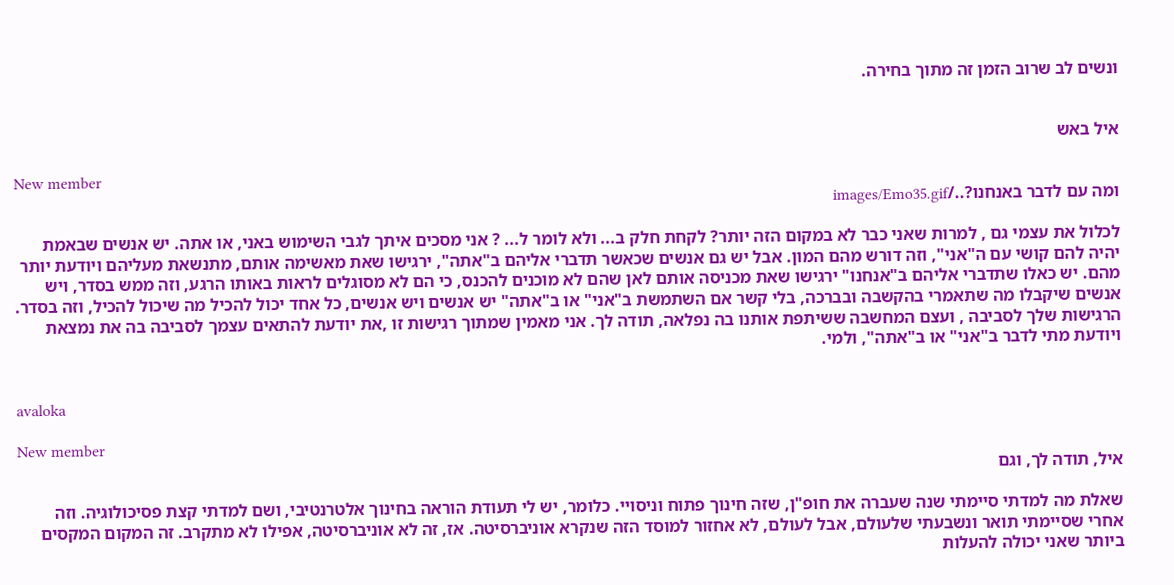ונשים לב שרוב הזמן זה מתוך בחירה.


איל באש

New member
ומה עם לדבר באנחנו?../images/Emo35.gif

לכלול את עצמי גם , למרות שאני כבר לא במקום הזה יותר? לקחת חלק ב... ולא לומר ל... ? אני מסכים איתך לגבי השימוש באני, או אתה. יש אנשים שבאמת יהיה להם קושי עם ה"אני", וזה דורש מהם המון. אבל יש גם אנשים שכאשר תדברי אליהם ב"אתה", ירגישו שאת מאשימה אותם, מתנשאת מעליהם ויודעת יותר מהם. יש כאלו שתדברי אליהם ב"אנחנו" ירגישו שאת מכניסה אותם לאן שהם לא מוכנים להכנס, כי הם לא מסוגלים לראות באותו הרגע, וזה ממש בסדר, ויש אנשים שיקבלו מה שתאמרי בהקשבה ובברכה, בלי קשר אם השתמשת ב"אני" או ב"אתה" יש אנשים ויש אנשים, כל אחד יכול להכיל מה שיכול להכיל, וזה בסדר. הרגישות שלך לסביבה , ועצם המחשבה ששיתפת אותנו בה נפלאה, תודה לך. אני מאמין שמתוך רגישות זו ,את יודעת להתאים עצמך לסביבה בה את נמצאת ויודעת מתי לדבר ב"אני" או ב"אתה", ולמי.


avaloka

New member
איל, תודה לך, וגם

שאלת מה למדתי סיימתי שנה שעברה את חופ"ן, שזה חינוך פתוח וניסויי. כלומר, יש לי תעודת הוראה בחינוך אלטרנטיבי, ושם למדתי קצת פסיכולוגיה. וזה אחרי שסיימתי תואר ונשבעתי שלעולם, אבל לעולם, לא אחזור למוסד הזה שנקרא אוניברסיטה. אז, זה לא אוניברסיטה, אפילו לא מתקרב. זה המקום המקסים ביותר שאני יכולה להעלות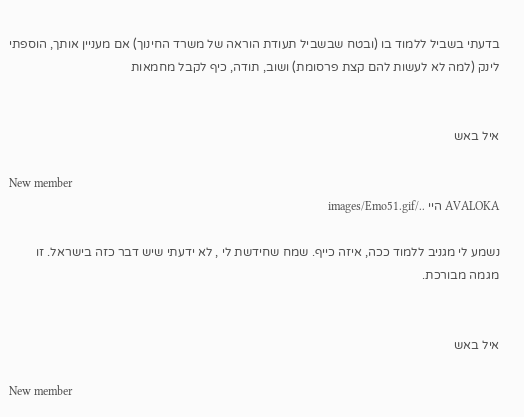בדעתי בשביל ללמוד בו (ובטח שבשביל תעודת הוראה של משרד החינוך) אם מעניין אותך, הוספתי לינק (למה לא לעשות להם קצת פרסומת) ושוב, תודה, כיף לקבל מחמאות


איל באש

New member
AVALOKA היי ../images/Emo51.gif

נשמע לי מגניב ללמוד ככה, איזה כייף. שמח שחידשת לי , לא ידעתי שיש דבר כזה בישראל. זו מגמה מבורכת.


איל באש

New member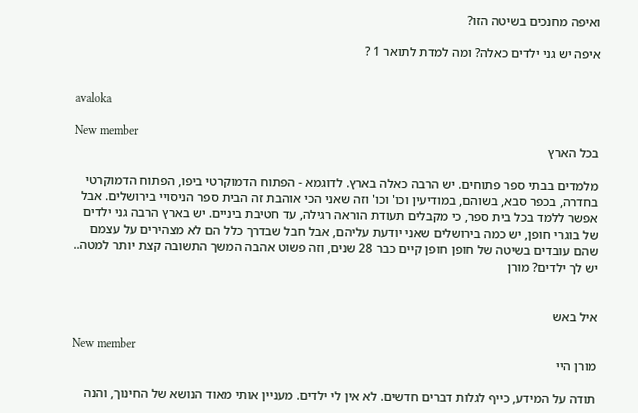ואיפה מחנכים בשיטה הזו?

איפה יש גני ילדים כאלה? ומה למדת לתואר 1 ?


avaloka

New member
בכל הארץ

מלמדים בבתי ספר פתוחים. יש הרבה כאלה בארץ. לדוגמא - הפתוח הדמוקרטי ביפו, הפתוח הדמוקרטי בחדרה, בכפר סבא, בשוהם, במודיעין וכו' וכו' וזה שאני הכי אוהבת זה הבית ספר הניסויי בירושלים. אבל אפשר ללמד בכל בית ספר, כי מקבלים תעודת הוראה רגילה, עד חטיבת ביניים. יש בארץ הרבה גני ילדים של בוגרי חופן, יש כמה בירושלים שאני יודעת עליהם, אבל חבל שבדרך כלל הם לא מצהירים על עצמם שהם עובדים בשיטה של חופן חופן קיים כבר 28 שנים, וזה פשוט אהבה המשך התשובה קצת יותר למטה.. יש לך ילדים? מורן


איל באש

New member
מורן היי

תודה על המידע, כייף לגלות דברים חדשים. לא אין לי ילדים. מעניין אותי מאוד הנושא של החינוך, והנה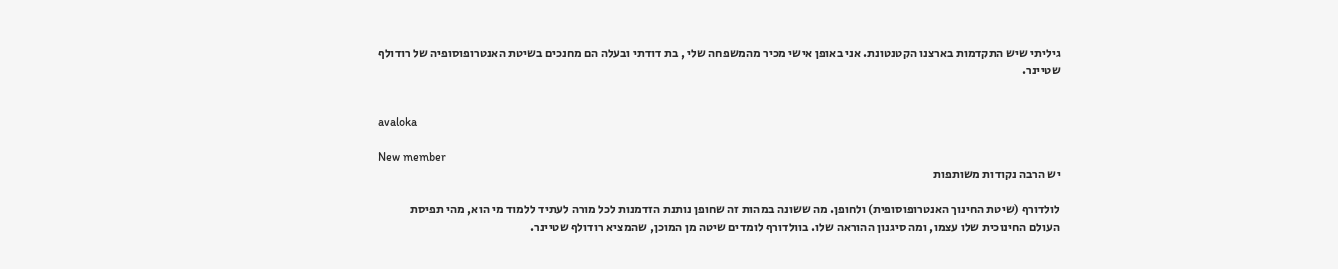גיליתי שיש התקדמות בארצנו הקטנטונת. אני באופן אישי מכיר מהמשפחה שלי , בת דודתי ובעלה הם מחנכים בשיטת האנטרופוסופיה של רודולף שטיינר.


avaloka

New member
יש הרבה נקודות משותפות

לולדורף (שיטת החינוך האנטרופוסופית) ולחופן. מה ששונה במהות זה שחופן נותנת הזדמנות לכל מורה לעתיד ללמוד מי הוא, מהי תפיסת העולם החינוכית שלו עצמו, ומה סיגנון ההוראה שלו. בוולדורף לומדים שיטה מן המוכן, שהמציא רודולף שטיינר.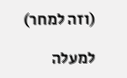(וזה למחר)

למעלה